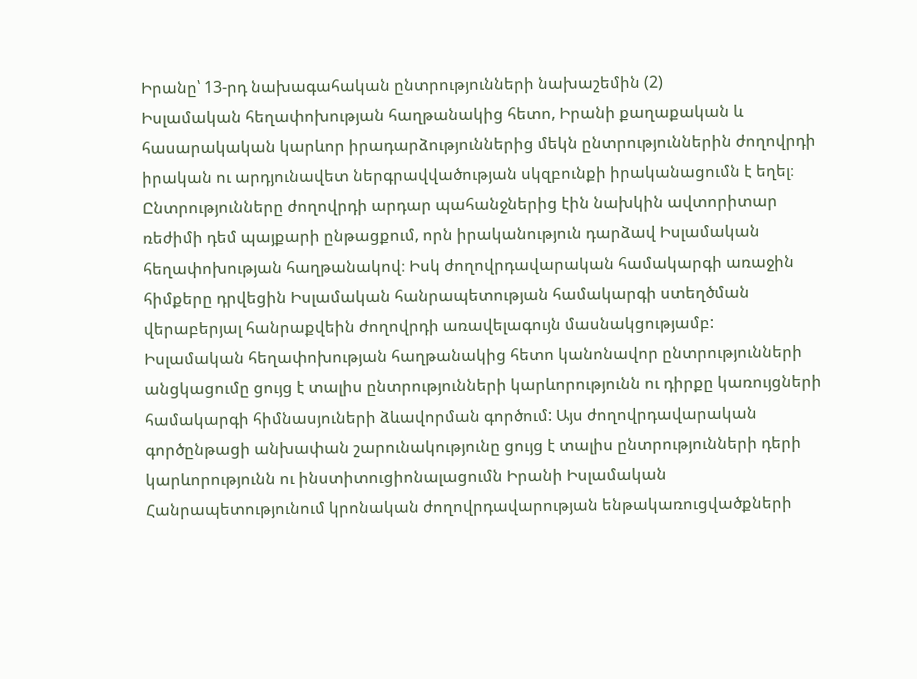Իրանը՝ 13-րդ նախագահական ընտրությունների նախաշեմին (2)
Իսլամական հեղափոխության հաղթանակից հետո, Իրանի քաղաքական և հասարակական կարևոր իրադարձություններից մեկն ընտրություններին ժողովրդի իրական ու արդյունավետ ներգրավվածության սկզբունքի իրականացումն է եղել։
Ընտրությունները ժողովրդի արդար պահանջներից էին նախկին ավտորիտար ռեժիմի դեմ պայքարի ընթացքում, որն իրականություն դարձավ Իսլամական հեղափոխության հաղթանակով։ Իսկ ժողովրդավարական համակարգի առաջին հիմքերը դրվեցին Իսլամական հանրապետության համակարգի ստեղծման վերաբերյալ հանրաքվեին ժողովրդի առավելագույն մասնակցությամբ:
Իսլամական հեղափոխության հաղթանակից հետո կանոնավոր ընտրությունների անցկացումը ցույց է տալիս ընտրությունների կարևորությունն ու դիրքը կառույցների համակարգի հիմնասյուների ձևավորման գործում: Այս ժողովրդավարական գործընթացի անխափան շարունակությունը ցույց է տալիս ընտրությունների դերի կարևորությունն ու ինստիտուցիոնալացումն Իրանի Իսլամական Հանրապետությունում կրոնական ժողովրդավարության ենթակառուցվածքների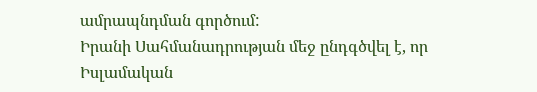ամրապնդման գործում:
Իրանի Սահմանադրության մեջ ընդգծվել է, որ Իսլամական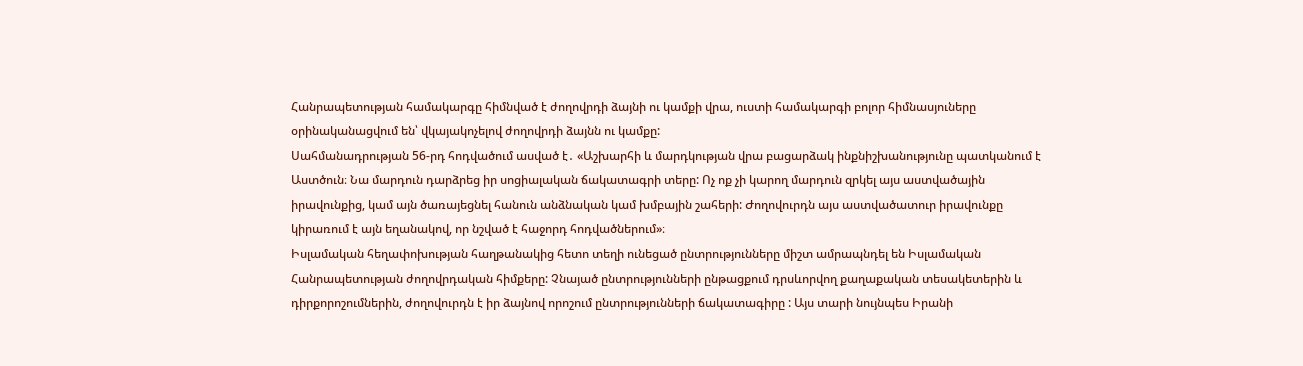Հանրապետության համակարգը հիմնված է ժողովրդի ձայնի ու կամքի վրա, ուստի համակարգի բոլոր հիմնասյուները օրինականացվում են՝ վկայակոչելով ժողովրդի ձայնն ու կամքը:
Սահմանադրության 56-րդ հոդվածում ասված է․ «Աշխարհի և մարդկության վրա բացարձակ ինքնիշխանությունը պատկանում է Աստծուն։ Նա մարդուն դարձրեց իր սոցիալական ճակատագրի տերը: Ոչ ոք չի կարող մարդուն զրկել այս աստվածային իրավունքից, կամ այն ծառայեցնել հանուն անձնական կամ խմբային շահերի: Ժողովուրդն այս աստվածատուր իրավունքը կիրառում է այն եղանակով, որ նշված է հաջորդ հոդվածներում»։
Իսլամական հեղափոխության հաղթանակից հետո տեղի ունեցած ընտրությունները միշտ ամրապնդել են Իսլամական Հանրապետության ժողովրդական հիմքերը: Չնայած ընտրությունների ընթացքում դրսևորվող քաղաքական տեսակետերին և դիրքորոշումներին, ժողովուրդն է իր ձայնով որոշում ընտրությունների ճակատագիրը : Այս տարի նույնպես Իրանի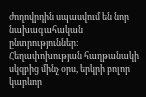ժողովրդին սպասվում են նոր նախագահական ընտրություններ: Հեղափոխության հաղթանակի սկզբից մինչ օրս, երկրի բոլոր կարևոր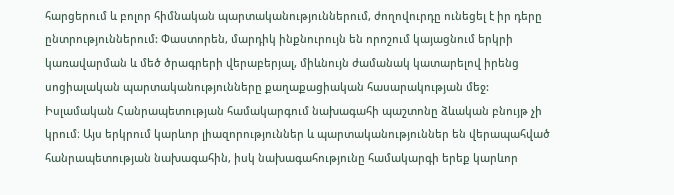հարցերում և բոլոր հիմնական պարտականություններում, ժողովուրդը ունեցել է իր դերը ընտրություններում: Փաստորեն, մարդիկ ինքնուրույն են որոշում կայացնում երկրի կառավարման և մեծ ծրագրերի վերաբերյալ, միևնույն ժամանակ կատարելով իրենց սոցիալական պարտականությունները քաղաքացիական հասարակության մեջ:
Իսլամական Հանրապետության համակարգում նախագահի պաշտոնը ձևական բնույթ չի կրում։ Այս երկրում կարևոր լիազորություններ և պարտականություններ են վերապահված հանրապետության նախագահին, իսկ նախագահությունը համակարգի երեք կարևոր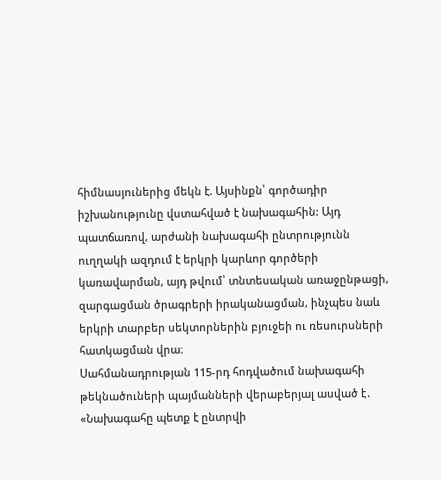հիմնասյուներից մեկն է. Այսինքն՝ գործադիր իշխանությունը վստահված է նախագահին: Այդ պատճառով, արժանի նախագահի ընտրությունն ուղղակի ազդում է երկրի կարևոր գործերի կառավարման, այդ թվում՝ տնտեսական առաջընթացի, զարգացման ծրագրերի իրականացման, ինչպես նաև երկրի տարբեր սեկտորներին բյուջեի ու ռեսուրսների հատկացման վրա։
Սահմանադրության 115-րդ հոդվածում նախագահի թեկնածուների պայմանների վերաբերյալ ասված է․ «Նախագահը պետք է ընտրվի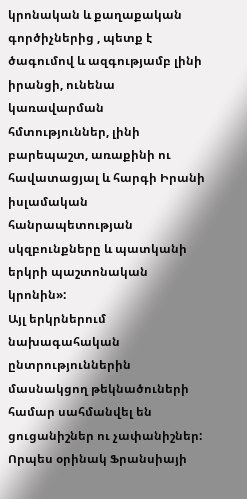կրոնական և քաղաքական գործիչներից , պետք է ծագումով և ազգությամբ լինի իրանցի, ունենա կառավարման հմտություններ, լինի բարեպաշտ, առաքինի ու հավատացյալ և հարգի Իրանի իսլամական հանրապետության սկզբունքները և պատկանի երկրի պաշտոնական կրոնին»:
Այլ երկրներում նախագահական ընտրություններին մասնակցող թեկնածուների համար սահմանվել են ցուցանիշներ ու չափանիշներ: Որպես օրինակ Ֆրանսիայի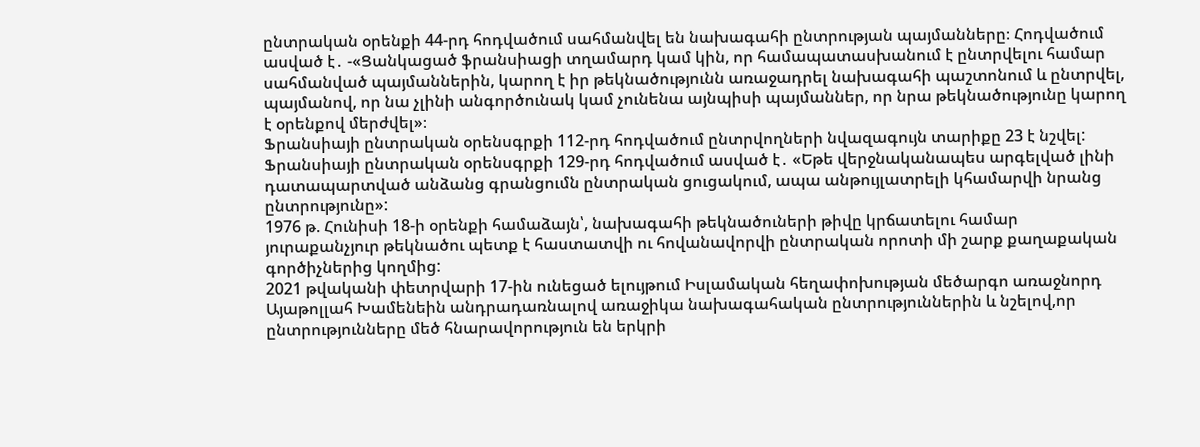ընտրական օրենքի 44-րդ հոդվածում սահմանվել են նախագահի ընտրության պայմանները։ Հոդվածում ասված է․ -«Ցանկացած ֆրանսիացի տղամարդ կամ կին, որ համապատասխանում է ընտրվելու համար սահմանված պայմաններին, կարող է իր թեկնածությունն առաջադրել նախագահի պաշտոնում և ընտրվել, պայմանով, որ նա չլինի անգործունակ կամ չունենա այնպիսի պայմաններ, որ նրա թեկնածությունը կարող է օրենքով մերժվել»։
Ֆրանսիայի ընտրական օրենսգրքի 112-րդ հոդվածում ընտրվողների նվազագույն տարիքը 23 է նշվել: Ֆրանսիայի ընտրական օրենսգրքի 129-րդ հոդվածում ասված է․ «Եթե վերջնականապես արգելված լինի դատապարտված անձանց գրանցումն ընտրական ցուցակում, ապա անթույլատրելի կհամարվի նրանց ընտրությունը»:
1976 թ. Հունիսի 18-ի օրենքի համաձայն՝, նախագահի թեկնածուների թիվը կրճատելու համար յուրաքանչյուր թեկնածու պետք է հաստատվի ու հովանավորվի ընտրական որոտի մի շարք քաղաքական գործիչներից կողմից:
2021 թվականի փետրվարի 17-ին ունեցած ելույթում Իսլամական հեղափոխության մեծարգո առաջնորդ Այաթոլլահ Խամենեին անդրադառնալով առաջիկա նախագահական ընտրություններին և նշելով,որ ընտրությունները մեծ հնարավորություն են երկրի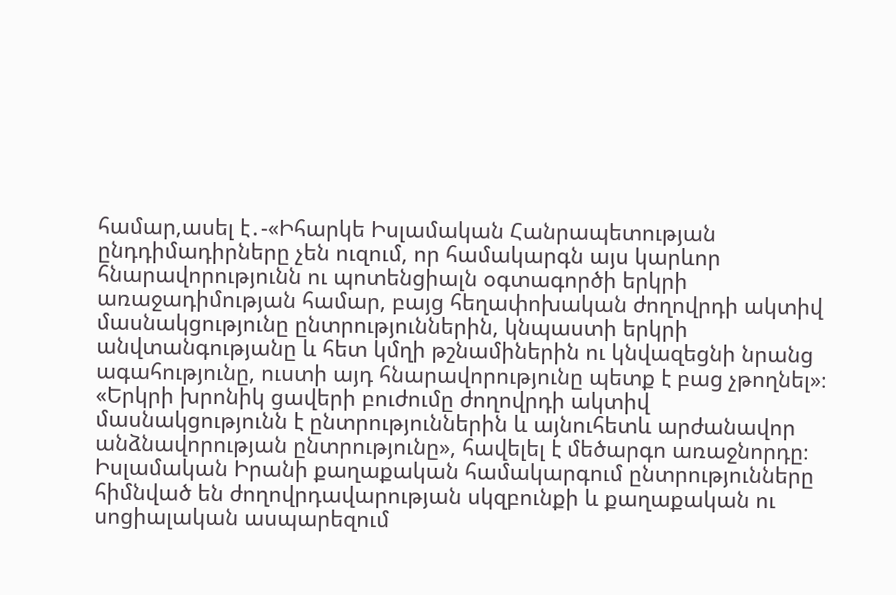համար,ասել է․-«Իհարկե Իսլամական Հանրապետության ընդդիմադիրները չեն ուզում, որ համակարգն այս կարևոր հնարավորությունն ու պոտենցիալն օգտագործի երկրի առաջադիմության համար, բայց հեղափոխական ժողովրդի ակտիվ մասնակցությունը ընտրություններին, կնպաստի երկրի անվտանգությանը և հետ կմղի թշնամիներին ու կնվազեցնի նրանց ագահությունը, ուստի այդ հնարավորությունը պետք է բաց չթողնել»։
«Երկրի խրոնիկ ցավերի բուժումը ժողովրդի ակտիվ մասնակցությունն է ընտրություններին և այնուհետև արժանավոր անձնավորության ընտրությունը», հավելել է մեծարգո առաջնորդը։
Իսլամական Իրանի քաղաքական համակարգում ընտրությունները հիմնված են ժողովրդավարության սկզբունքի և քաղաքական ու սոցիալական ասպարեզում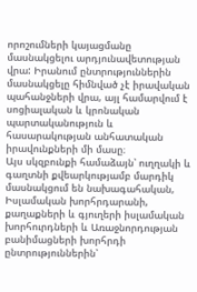որոշումների կայացմանը մասնակցելու արդյունավետության վրա: Իրանում ընտրություններին մասնակցելը հիմնված չէ իրավական պահանջների վրա, այլ համարվում է սոցիալական և կրոնական պարտականություն և հասարակության անհատական իրավունքների մի մասը։
Այս սկզբունքի համաձայն՝ ուղղակի և գաղտնի քվեարկությամբ մարդիկ մասնակցում են նախագահական, Իսլամական խորհրդարանի, քաղաքների և գյուղերի իսլամական խորհուրդների և Առաջնորդության բանիմացների խորհրդի ընտրություններին՝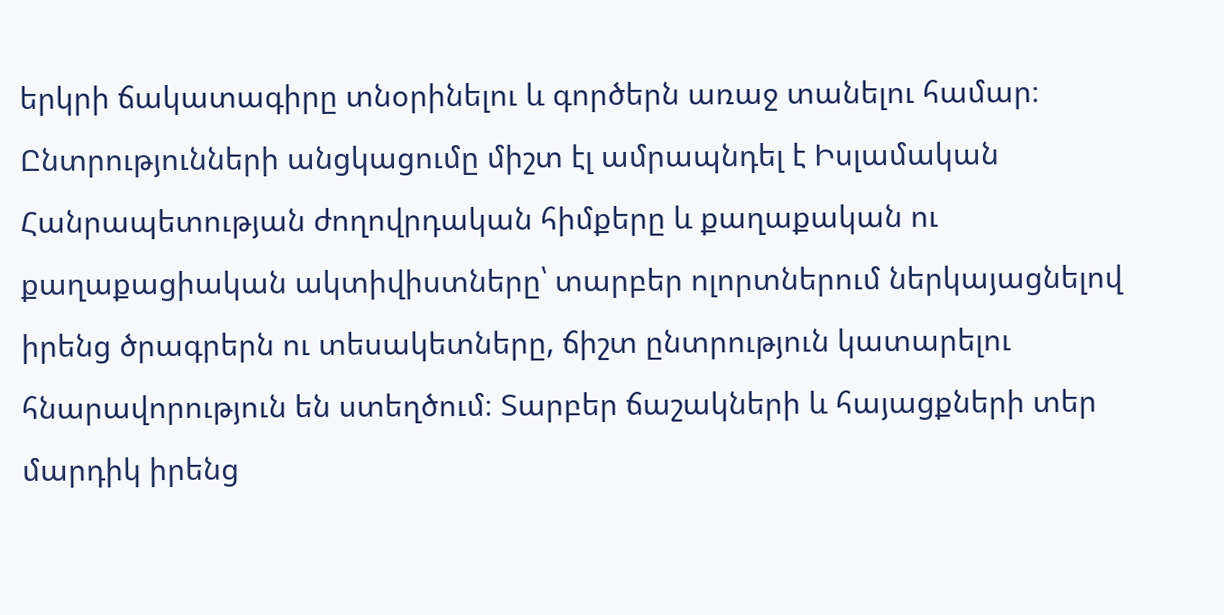երկրի ճակատագիրը տնօրինելու և գործերն առաջ տանելու համար։
Ընտրությունների անցկացումը միշտ էլ ամրապնդել է Իսլամական Հանրապետության ժողովրդական հիմքերը և քաղաքական ու քաղաքացիական ակտիվիստները՝ տարբեր ոլորտներում ներկայացնելով իրենց ծրագրերն ու տեսակետները, ճիշտ ընտրություն կատարելու հնարավորություն են ստեղծում։ Տարբեր ճաշակների և հայացքների տեր մարդիկ իրենց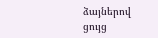ձայներով ցույց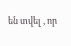են տվել , որ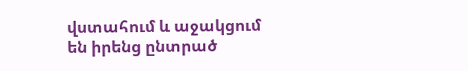վստահում և աջակցում են իրենց ընտրած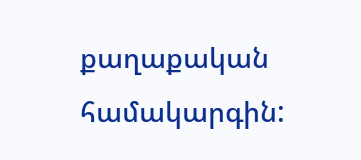քաղաքական համակարգին: